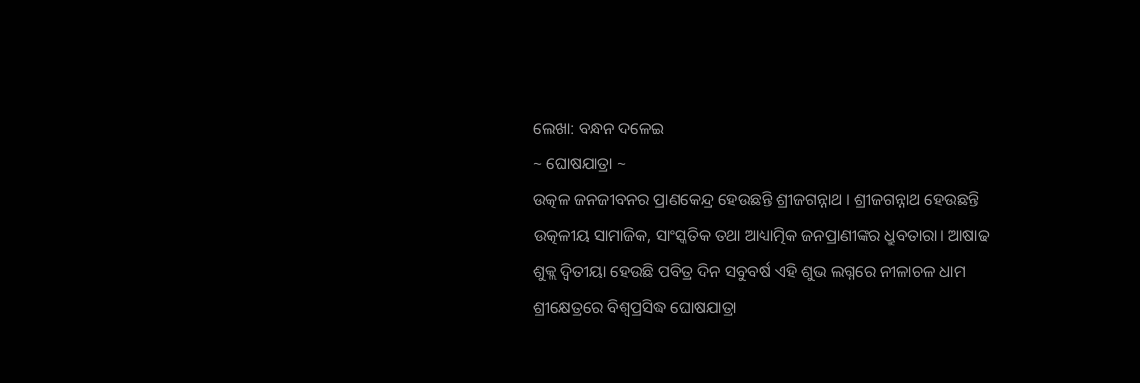ଲେଖା: ବନ୍ଧନ ଦଳେଇ
~ ଘୋଷଯାତ୍ରା ~
ଉତ୍କଳ ଜନଜୀବନର ପ୍ରାଣକେନ୍ଦ୍ର ହେଉଛନ୍ତି ଶ୍ରୀଜଗନ୍ନାଥ । ଶ୍ରୀଜଗନ୍ନାଥ ହେଉଛନ୍ତି ଉତ୍କଳୀୟ ସାମାଜିକ, ସାଂସ୍କତିକ ତଥା ଆଧ୍ୟାତ୍ମିକ ଜନପ୍ରାଣୀଙ୍କର ଧ୍ରୁବତାରା। ଆଷାଢ ଶୁକ୍ଲ ଦ୍ୱିତୀୟା ହେଉଛି ପବିତ୍ର ଦିନ ସବୁବର୍ଷ ଏହି ଶୁଭ ଲଗ୍ନରେ ନୀଳାଚଳ ଧାମ ଶ୍ରୀକ୍ଷେତ୍ରରେ ବିଶ୍ଵପ୍ରସିଦ୍ଧ ଘୋଷଯାତ୍ରା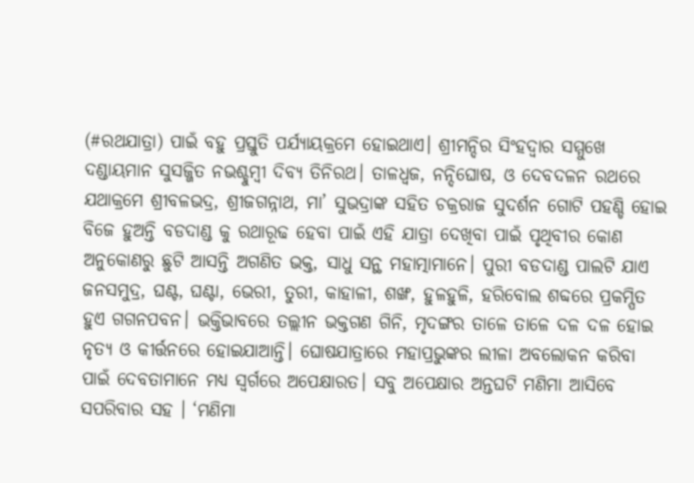(#ରଥଯାତ୍ରା) ପାଇଁ ବହୁ ପ୍ରସ୍ତୁତି ପର୍ଯ୍ୟାୟକ୍ରମେ ହୋଇଥାଏ। ଶ୍ରୀମନ୍ଦିର ସିଂହଦ୍ଵାର ସମ୍ମୁଖେ ଦଣ୍ଡାୟମାନ ସୁସଜ୍ଜିତ ନଭଶ୍ଚୁମ୍ବୀ ଦିବ୍ୟ ତିନିରଥ। ତାଳଧ୍ଵଜ, ନନ୍ଦିଘୋଷ, ଓ ଦେବଦଳନ ରଥରେ ଯଥାକ୍ରମେ ଶ୍ରୀବଳଭଦ୍ର, ଶ୍ରୀଜଗନ୍ନାଥ, ମା’ ସୁଭଦ୍ରାଙ୍କ ସହିତ ଚକ୍ରରାଜ ସୁଦର୍ଶନ ଗୋଟି ପହଣ୍ଡି ହୋଇ ବିଜେ ହୁଅନ୍ତି ବଡଦାଣ୍ଡ କୁ ରଥାରୂଢ ହେବା ପାଇଁ ଏହି ଯାତ୍ରା ଦେଖିବା ପାଇଁ ପୃଥିବୀର କୋଣ ଅନୁକୋଣରୁ ଛୁଟି ଆସନ୍ତି ଅଗଣିତ ଭକ୍ତ, ସାଧୁ ସନ୍ଥ ମହାତ୍ମାମାନେ। ପୁରୀ ବଡଦାଣ୍ଡ ପାଲଟି ଯାଏ ଜନସମୁଦ୍ର, ଘଣ୍ଟ, ଘଣ୍ଟା, ଭେରୀ, ତୁରୀ, କାହାଳୀ, ଶଙ୍ଖ, ହୁଳହୁଳି, ହରିବୋଲ ଶବ୍ଦରେ ପ୍ରକମ୍ପିତ ହୁଏ ଗଗନପବନ। ଭକ୍ତିଭାବରେ ତଲ୍ଲୀନ ଭକ୍ତଗଣ ଗିନି, ମୃଦଙ୍ଗର ତାଳେ ତାଳେ ଦଳ ଦଳ ହୋଇ ନୃତ୍ୟ ଓ କୀର୍ତ୍ତନରେ ହୋଇଯାଆନ୍ତି। ଘୋଷଯାତ୍ରାରେ ମହାପ୍ରଭୁଙ୍କର ଲୀଳା ଅବଲୋକନ କରିବା ପାଇଁ ଦେବତାମାନେ ମଧ୍ୟ ସ୍ବର୍ଗରେ ଅପେକ୍ଷାରତ। ସବୁ ଅପେକ୍ଷାର ଅନ୍ତଘଟି ମଣିମା ଆସିବେ ସପରିବାର ସହ । ‘ମଣିମା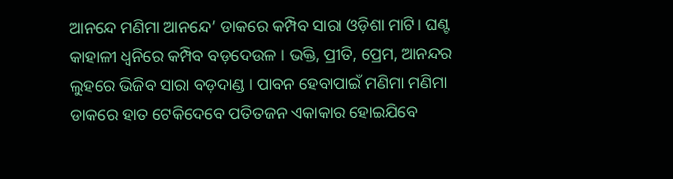ଆନନ୍ଦେ ମଣିମା ଆନନ୍ଦେ’ ଡାକରେ କମ୍ପିବ ସାରା ଓଡ଼ିଶା ମାଟି। ଘଣ୍ଟ କାହାଳୀ ଧ୍ବନିରେ କମ୍ପିବ ବଡ଼ଦେଉଳ । ଭକ୍ତି, ପ୍ରୀତି, ପ୍ରେମ, ଆନନ୍ଦର ଲୁହରେ ଭିଜିବ ସାରା ବଡ଼ଦାଣ୍ଡ । ପାବନ ହେବାପାଇଁ ମଣିମା ମଣିମା ଡାକରେ ହାତ ଟେକିଦେବେ ପତିତଜନ ଏକାକାର ହୋଇଯିବେ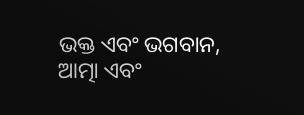ଭକ୍ତ ଏବଂ ଭଗବାନ, ଆତ୍ମା ଏବଂ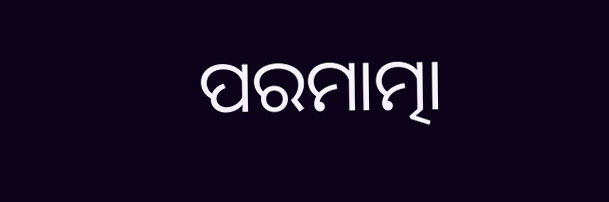ପରମାତ୍ମା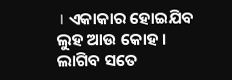। ଏକାକାର ହୋଇଯିବ ଲୁହ ଆଉ କୋହ । ଲାଗିବ ସତେ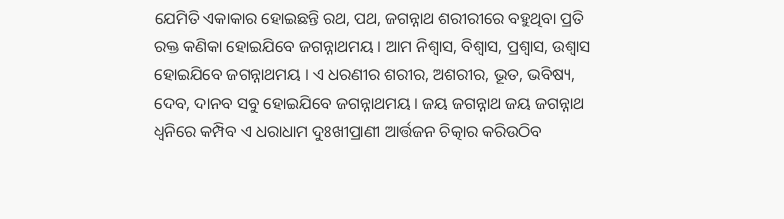ଯେମିତି ଏକାକାର ହୋଇଛନ୍ତି ରଥ, ପଥ, ଜଗନ୍ନାଥ ଶରୀରୀରେ ବହୁଥିବା ପ୍ରତି ରକ୍ତ କଣିକା ହୋଇଯିବେ ଜଗନ୍ନାଥମୟ । ଆମ ନିଶ୍ବାସ, ବିଶ୍ଵାସ, ପ୍ରଶ୍ୱାସ, ଉଶ୍ୱାସ ହୋଇଯିବେ ଜଗନ୍ନାଥମୟ । ଏ ଧରଣୀର ଶରୀର, ଅଶରୀର, ଭୂତ, ଭବିଷ୍ୟ, ଦେବ, ଦାନବ ସବୁ ହୋଇଯିବେ ଜଗନ୍ନାଥମୟ । ଜୟ ଜଗନ୍ନାଥ ଜୟ ଜଗନ୍ନାଥ ଧ୍ବନିରେ କମ୍ପିବ ଏ ଧରାଧାମ ଦୁଃଖୀପ୍ରାଣୀ ଆର୍ତ୍ତଜନ ଚିତ୍କାର କରିଉଠିବ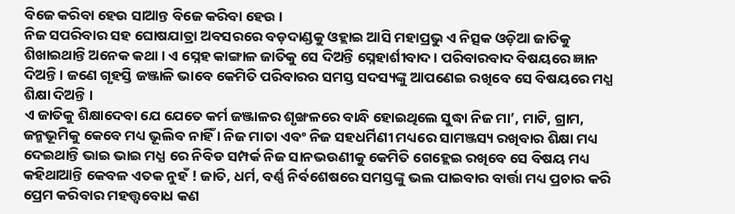ବିଜେ କରିବା ହେଉ ସାଆନ୍ତ ବିଜେ କରିବା ହେଉ ।
ନିଜ ସପରିବାର ସହ ଘୋଷଯାତ୍ରା ଅବସରରେ ବଡ଼ଦାଣ୍ଡକୁ ଓହ୍ଲାଇ ଆସି ମହାପ୍ରଭୁ ଏ ନିତ୍ସକ ଓଡ଼ିଆ ଜାତିକୁ ଶିଖାଇଥାନ୍ତି ଅନେକ କଥା । ଏ ସ୍ନେହ କାଙ୍ଗାଳ ଜାତିକୁ ସେ ଦିଅନ୍ତି ସ୍ନେହାର୍ଶୀବାଦ । ପରିବାରବାଦ ବିଷୟରେ ଜ୍ଞାନ ଦିଅନ୍ତି । ଜଣେ ଗୃହସ୍ତି ଜଞ୍ଜାଳି ଭାବେ କେମିତି ପରିବାରର ସମସ୍ତ ସଦସ୍ୟଙ୍କୁ ଆପଣେଇ ରଖିବେ ସେ ବିଷୟରେ ମଧ୍ଯ ଶିକ୍ଷା ଦିଅନ୍ତି ।
ଏ ଜାତିକୁ ଶିକ୍ଷାଦେବା ଯେ ଯେତେ କର୍ମ ଜଞ୍ଜାଳର ଶୃଙ୍ଖଳରେ ବାନ୍ଧି ହୋଇଥିଲେ ସୁଦ୍ଧା ନିଜ ମା’, ମାଟି, ଗ୍ରାମ, ଜନ୍ମଭୂମିକୁ କେବେ ମଧ୍ୟ ଭୂଲିବ ନାହିଁ । ନିଜ ମାତା ଏବଂ ନିଜ ସହଧର୍ମିଣୀ ମଧ୍ୟରେ ସାମଞ୍ଜସ୍ୟ ରଖିବାର ଶିକ୍ଷା ମଧ୍ୟ ଦେଇଥାନ୍ତି ଭାଇ ଭାଇ ମଧ୍ଯ ରେ ନିବିଡ ସମ୍ପର୍କ ନିଜ ସାନଭଉଣୀକୁ କେମିତି ଗେହ୍ଲେଇ ରଖିବେ ସେ ବିଷୟ ମଧ୍ୟ କହିଥାଆନ୍ତି କେବଳ ଏତକ ନୁହଁ ! ଜାତି, ଧର୍ମ, ବର୍ଣ୍ଣ ନିର୍ବଶେଷରେ ସମସ୍ତଙ୍କୁ ଭଲ ପାଇବାର ବାର୍ତ୍ତା ମଧ୍ୟ ପ୍ରଚାର କରି ପ୍ରେମ କରିବାର ମହତ୍ତ୍ଵବୋଧ କଣ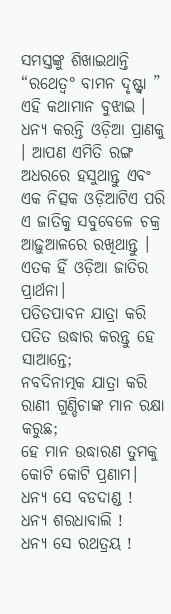ସମସ୍ତଙ୍କୁ ଶିଖାଇଥାନ୍ତି “ରଥେତ୍ଵ° ବାମନ ଦୃଷ୍ଟ୍ବା ” ଏହି କଥାମାନ ବୁଝାଇ । ଧନ୍ୟ କରନ୍ତି ଓଡ଼ିଆ ପ୍ରାଣକୁ । ଆପଣ ଏମିତି ରଙ୍ଗ ଅଧରରେ ହସୁଥାନ୍ତୁ ଏବଂ ଏକ ନିତ୍ସକ ଓଡ଼ିଆଟିଏ ପରି ଏ ଜାତିକୁ ସବୁବେଳେ ଚକ୍ର ଆଢ଼ୁଆଳରେ ରଖିଥାନ୍ତୁ । ଏତକ ହିଁ ଓଡ଼ିଆ ଜାତିର ପ୍ରାର୍ଥନା।
ପତିତପାବନ ଯାତ୍ରା କରି ପତିତ ଉଦ୍ଧାର କରନ୍ତୁ ହେ ସାଆନ୍ତେ;
ନବଦିନାତ୍ମକ ଯାତ୍ରା କରି ରାଣୀ ଗୁଣ୍ଡିଚାଙ୍କ ମାନ ରକ୍ଷା କରୁଛ;
ହେ ମାନ ଉଦ୍ଧାରଣ ତୁମକୁ କୋଟି କୋଟି ପ୍ରଣାମ।
ଧନ୍ୟ ସେ ବଡଦାଣ୍ଡ !
ଧନ୍ୟ ଶରଧାବାଲି !
ଧନ୍ୟ ସେ ରଥତ୍ରୟ !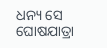ଧନ୍ୟ ସେ ଘୋଷଯାତ୍ରା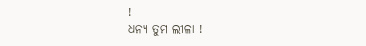!
ଧନ୍ୟ ତୁମ ଲୀଳା !